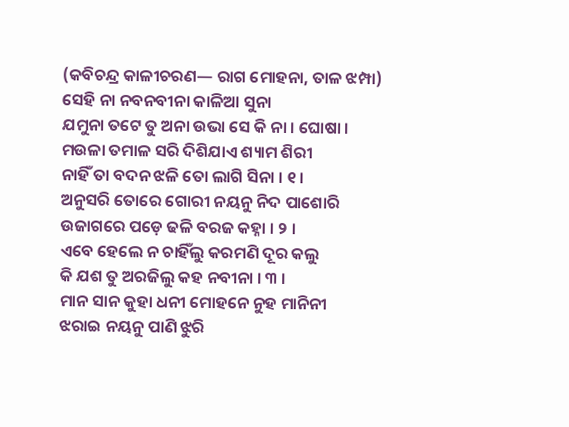(କବିଚନ୍ଦ୍ର କାଳୀଚରଣ— ରାଗ ମୋହନା, ତାଳ ଝମ୍ପା)
ସେହି ନା ନବନବୀନା କାଳିଆ ସୁନା
ଯମୁନା ତଟେ ତୁ ଅନା ଉଭା ସେ କି ନା । ଘୋଷା ।
ମଉଳା ତମାଳ ସରି ଦିଶିଯାଏ ଶ୍ୟାମ ଶିରୀ
ନାହିଁ ତା ବଦନ ଝଳି ତୋ ଲାଗି ସିନା । ୧ ।
ଅନୁସରି ତୋରେ ଗୋରୀ ନୟନୁ ନିଦ ପାଶୋରି
ଉଜାଗରେ ପଡ଼େ ଢଳି ବରଜ କହ୍ନା । ୨ ।
ଏବେ ହେଲେ ନ ଚାହିଁଲୁ କରମଣି ଦୂର କଲୁ
କି ଯଶ ତୁ ଅରଜିଲୁ କହ ନବୀନା । ୩ ।
ମାନ ସାନ କୁହା ଧନୀ ମୋହନେ ନୁହ ମାନିନୀ
ଝରାଇ ନୟନୁ ପାଣି ଝୁରି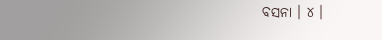ବସନା । ୪ ।